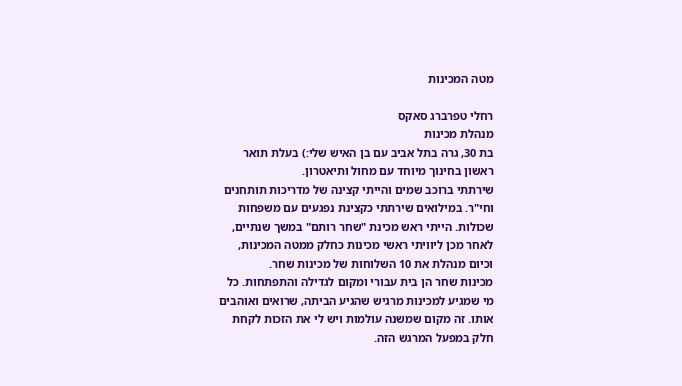מטה המכינות

רחלי טפרברג סאקס
מנהלת מכינות
בת 30, גרה בתל אביב עם בן האיש שלי:) בעלת תואר ראשון בחינוך מיוחד עם מחול ותיאטרון.
שירתתי ברוכב שמים והייתי קצינה של מדריכות תותחנים וחי"ר. במילואים שירתתי כקצינת נפגעים עם משפחות שכולות. הייתי ראש מכינת "שחר רותם" במשך שנתיים, לאחר מכן ליוויתי ראשי מכינות כחלק ממטה המכינות, וכיום מנהלת את 10 השלוחות של מכינות שחר.
מכינות שחר הן בית עבורי ומקום לגדילה והתפתחות. כל מי שמגיע למכינות מרגיש שהגיע הביתה, שרואים ואוהבים אותו. זה מקום שמשנה עולמות ויש לי את הזכות לקחת חלק במפעל המרגש הזה.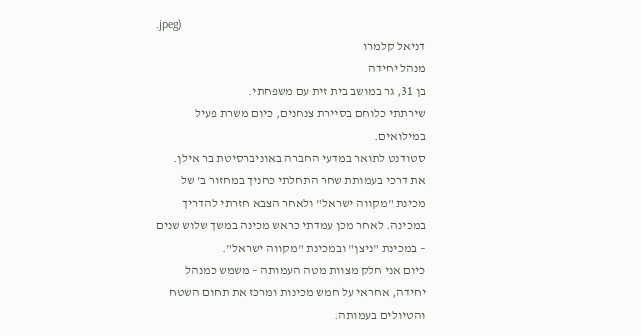.jpeg)
דניאל קלמרו
מנהל יחידה
בן 31, גר במושב בית זית עם משפחתי.
שירתתי כלוחם בסיירת צנחנים, כיום משרת פעיל במילואים.
סטודנט לתואר במדעי החברה באוניברסיטת בר אילן.
את דרכי בעמותת שחר התחלתי כחניך במחזור ב' של מכינת "מקווה ישראל" ולאחר הצבא חזרתי להדריך במכינה. לאחר מכן עמדתי כראש מכינה במשך שלוש שנים – במכינת "ניצן" ובמכינת "מקווה ישראל".
כיום אני חלק מצוות מטה העמותה – משמש כמנהל יחידה, אחראי על חמש מכינות ומרכז את תחום השטח והטיולים בעמותה.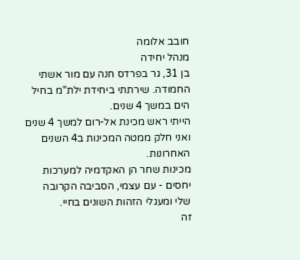חובב אלומה
מנהל יחידה
בן 31, גר בפרדס חנה עם מור אשתי החמודה. שירתתי ביחידת ילת"מ בחיל הים במשך 4 שנים.
הייתי ראש מכינת אל-רום למשך 4 שנים ואני חלק ממטה המכינות ב4 השנים האחרונות.
מכינות שחר הן האקדמיה למערכות יחסים - עם עצמי, הסביבה הקרובה שלי ומעגלי הזהות השונים בחיי.
זה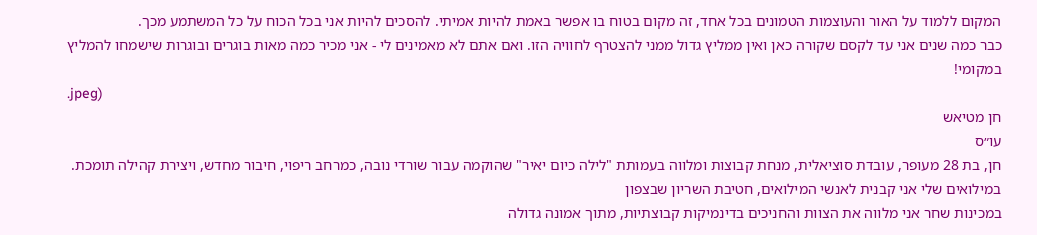המקום ללמוד על האור והעוצמות הטמונים בכל אחד, זה מקום בטוח בו אפשר באמת להיות אמיתי. להסכים להיות אני בכל הכוח על כל המשתמע מכך.
כבר כמה שנים אני עד לקסם שקורה כאן ואין ממליץ גדול ממני להצטרף לחוויה הזו. ואם אתם לא מאמינים לי - אני מכיר כמה מאות בוגרים ובוגרות שישמחו להמליץ במקומי!
.jpeg)
חן מטיאש
עו״ס
חן, בת 28 מעופר, עובדת סוציאלית, מנחת קבוצות ומלווה בעמותת "לילה כיום יאיר" שהוקמה עבור שורדי נובה, כמרחב ריפוי, חיבור מחדש, ויצירת קהילה תומכת.
במילואים שלי אני קבנית לאנשי המילואים, חטיבת השריון שבצפון
במכינות שחר אני מלווה את הצוות והחניכים בדינמיקות קבוצתיות, מתוך אמונה גדולה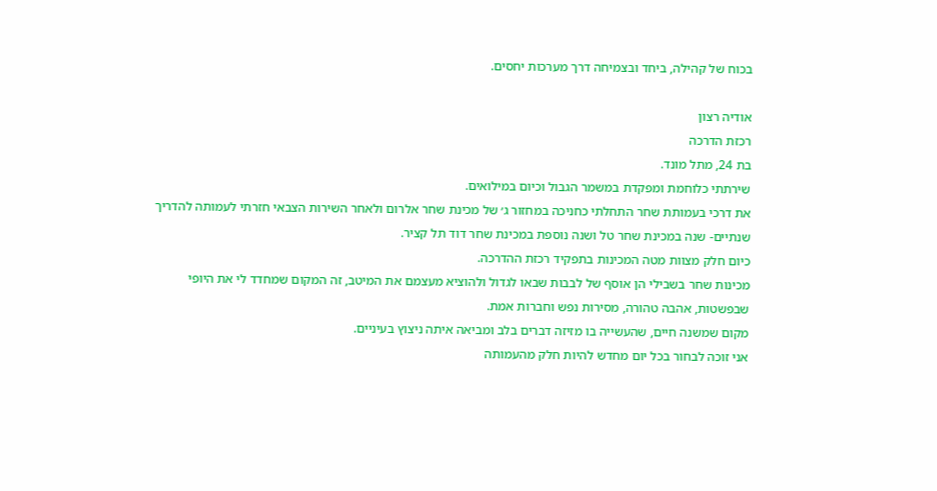בכוח של קהילה, ביחד ובצמיחה דרך מערכות יחסים.

אודיה רצון
רכזת הדרכה
בת 24, מתל מונד.
שירתתי כלוחמת ומפקדת במשמר הגבול וכיום במילואים.
את דרכי בעמותת שחר התחלתי כחניכה במחזור ג׳ של מכינת שחר אלרום ולאחר השירות הצבאי חזרתי לעמותה להדריך שנתיים- שנה במכינת שחר טל ושנה נוספת במכינת שחר דוד תל קציר.
כיום חלק מצוות מטה המכינות בתפקיד רכזת ההדרכה.
מכינות שחר בשבילי הן אוסף של לבבות שבאו לגדול ולהוציא מעצמם את המיטב, זה המקום שמחדד לי את היופי שבפשטות, אהבה טהורה, מסירות נפש וחברות אמת.
מקום שמשנה חיים, שהעשייה בו מזיזה דברים בלב ומביאה איתה ניצוץ בעיניים.
אני זוכה לבחור בכל יום מחדש להיות חלק מהעמותה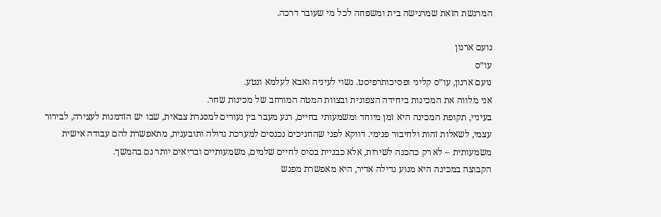המרגשת הזאת שמרגישה בית ומשפחה לכל מי שעובר דרכה.

נועם ארנון
עו״ס
נועם ארנון, עו״ס קליני ופסיכותרפיסט. נשוי לעיניה ואבא לעלמא ונטע.
אני מלווה את המכינות ביחידה הצפונית ובצוות המטה המורחב של מכינות שחר.
בעיניי, תקופת המכינה היא זמן מיוחד ומשמעותי בחיים, רגע מעבר בין נעורים למסגרת צבאית, שבו יש הזדמנות לעצירה, לבירור עצמי, לשאלות זהות ולחיבור פנימי. דווקא לפני שהחניכים נכנסים למערכת גדולה ותובענית, מתאפשרת להם עבודה אישית משמעותית – לא רק כהכנה לשירות, אלא כבניית בסיס לחיים שלמים, משמעותיים ובריאים יותר גם בהמשך.
הקבוצה במכינה היא מנוע גדילה אדיר, היא מאפשרת מפגש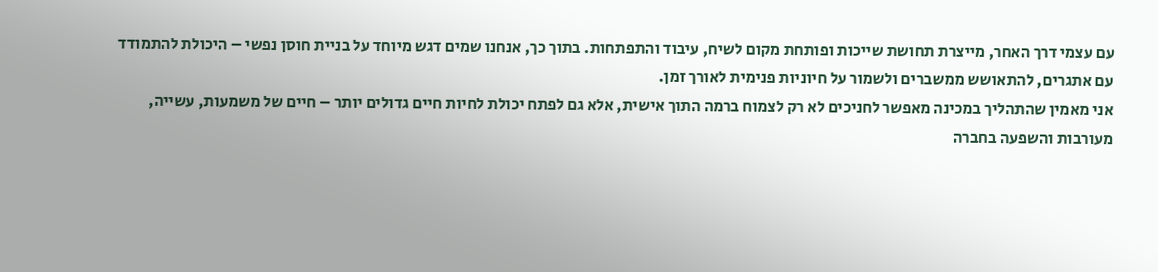עם עצמי דרך האחר, מייצרת תחושת שייכות ופותחת מקום לשיח, עיבוד והתפתחות. בתוך כך, אנחנו שמים דגש מיוחד על בניית חוסן נפשי – היכולת להתמודד עם אתגרים, להתאושש ממשברים ולשמור על חיוניות פנימית לאורך זמן.
אני מאמין שהתהליך במכינה מאפשר לחניכים לא רק לצמוח ברמה התוך אישית, אלא גם לפתח יכולת לחיות חיים גדולים יותר – חיים של משמעות, עשייה, מעורבות והשפעה בחברה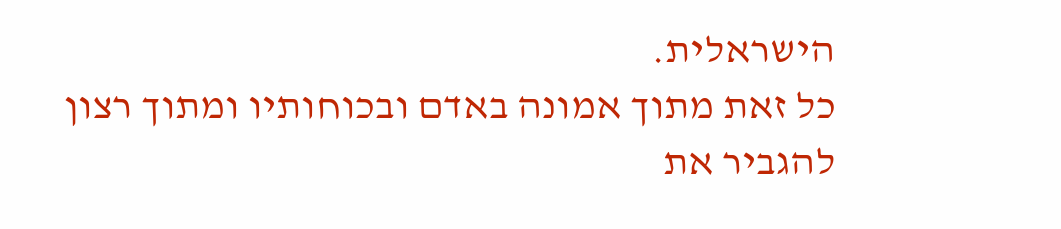הישראלית.
כל זאת מתוך אמונה באדם ובכוחותיו ומתוך רצון להגביר את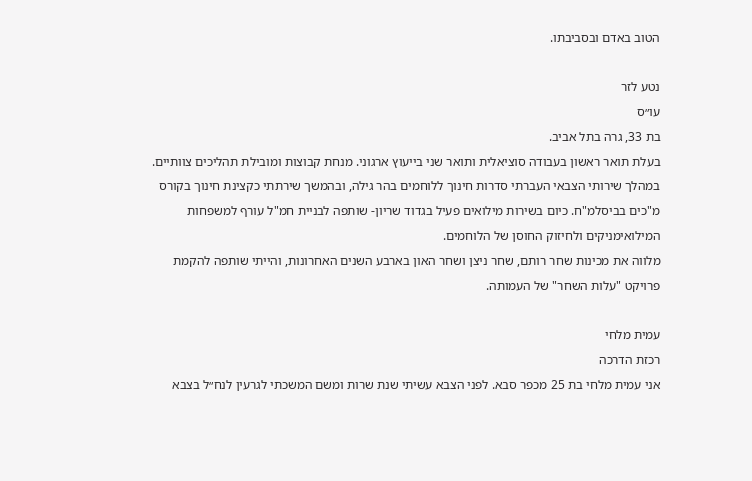הטוב באדם ובסביבתו.

נטע לזר
עו״ס
בת 33, גרה בתל אביב.
בעלת תואר ראשון בעבודה סוציאלית ותואר שני בייעוץ ארגוני. מנחת קבוצות ומובילת תהליכים צוותיים.
במהלך שירותי הצבאי העברתי סדרות חינוך ללוחמים בהר גילה, ובהמשך שירתתי כקצינת חינוך בקורס מ"כים בביסלמ"ח. כיום בשירות מילואים פעיל בגדוד שריון- שותפה לבניית חמ"ל עורף למשפחות המילואימניקים ולחיזוק החוסן של הלוחמים.
מלווה את מכינות שחר רותם, שחר ניצן ושחר האון בארבע השנים האחרונות, והייתי שותפה להקמת פרויקט "עלות השחר" של העמותה.

עמית מלחי
רכזת הדרכה
אני עמית מלחי בת 25 מכפר סבא. לפני הצבא עשיתי שנת שרות ומשם המשכתי לגרעין לנח״ל בצבא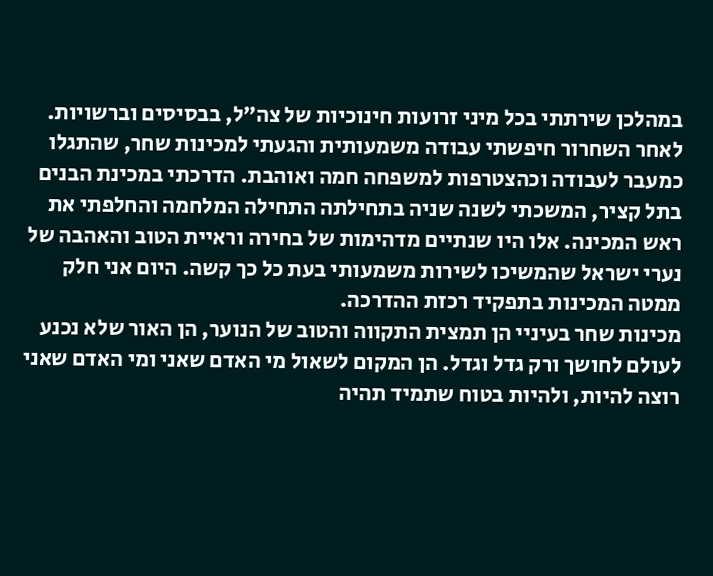במהלכן שירתתי בכל מיני זרועות חינוכיות של צה״ל, בבסיסים וברשויות. לאחר השחרור חיפשתי עבודה משמעותית והגעתי למכינות שחר, שהתגלו כמעבר לעבודה וכהצטרפות למשפחה חמה ואוהבת. הדרכתי במכינת הבנים בתל קציר, המשכתי לשנה שניה בתחילתה התחילה המלחמה והחלפתי את ראש המכינה. אלו היו שנתיים מדהימות של בחירה וראיית הטוב והאהבה של נערי ישראל שהמשיכו לשירות משמעותי בעת כל כך קשה. היום אני חלק ממטה המכינות בתפקיד רכזת ההדרכה.
מכינות שחר בעיניי הן תמצית התקווה והטוב של הנוער, הן האור שלא נכנע לעולם לחושך ורק גדל וגדל. הן המקום לשאול מי האדם שאני ומי האדם שאני רוצה להיות, ולהיות בטוח שתמיד תהיה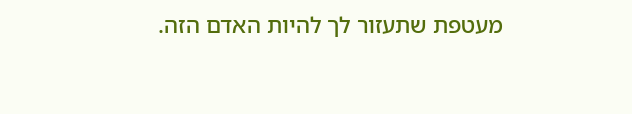מעטפת שתעזור לך להיות האדם הזה.